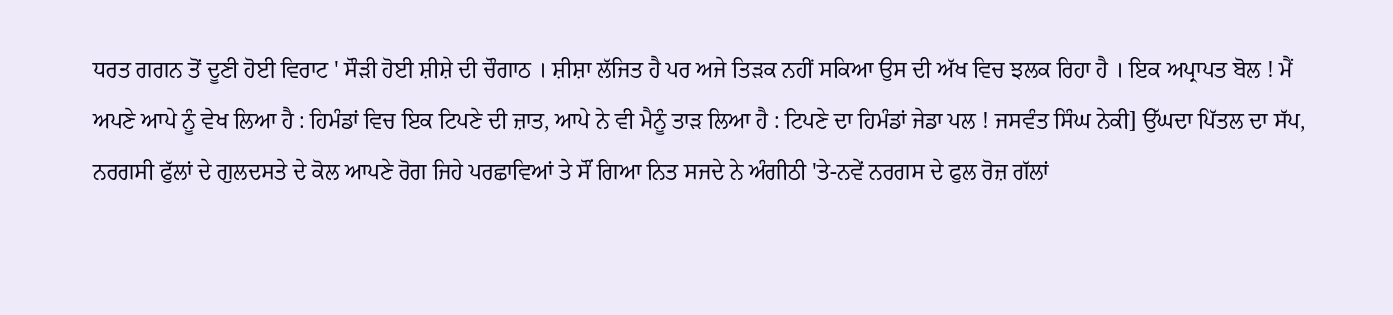ਧਰਤ ਗਗਨ ਤੋਂ ਦੂਣੀ ਹੋਈ ਵਿਰਾਟ ' ਸੌੜੀ ਹੋਈ ਸ਼ੀਸ਼ੇ ਦੀ ਚੌਗਾਠ । ਸ਼ੀਸ਼ਾ ਲੱਜਿਤ ਹੈ ਪਰ ਅਜੇ ਤਿੜਕ ਨਹੀਂ ਸਕਿਆ ਉਸ ਦੀ ਅੱਖ ਵਿਚ ਝਲਕ ਰਿਹਾ ਹੈ । ਇਕ ਅਪ੍ਰਾਪਤ ਬੋਲ ! ਮੈਂ ਅਪਣੇ ਆਪੇ ਨੂੰ ਵੇਖ ਲਿਆ ਹੈ : ਹਿਮੰਡਾਂ ਵਿਚ ਇਕ ਟਿਪਣੇ ਦੀ ਜ਼ਾਤ, ਆਪੇ ਨੇ ਵੀ ਮੈਨੂੰ ਤਾੜ ਲਿਆ ਹੈ : ਟਿਪਣੇ ਦਾ ਹਿਮੰਡਾਂ ਜੇਡਾ ਪਲ ! ਜਸਵੰਤ ਸਿੰਘ ਨੇਕੀ] ਉੱਘਦਾ ਪਿੱਤਲ ਦਾ ਸੱਪ, ਨਰਗਸੀ ਫੁੱਲਾਂ ਦੇ ਗੁਲਦਸਤੇ ਦੇ ਕੋਲ ਆਪਣੇ ਰੋਗ ਜਿਹੇ ਪਰਛਾਵਿਆਂ ਤੇ ਸੌਂ ਗਿਆ ਨਿਤ ਸਜਦੇ ਨੇ ਅੰਗੀਠੀ 'ਤੇ-ਨਵੇਂ ਨਰਗਸ ਦੇ ਫੁਲ ਰੋਜ਼ ਗੱਲਾਂ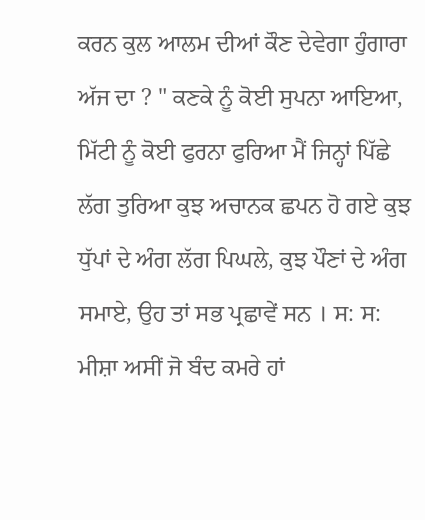ਕਰਨ ਕੁਲ ਆਲਮ ਦੀਆਂ ਕੌਣ ਦੇਵੇਗਾ ਹੁੰਗਾਰਾ ਅੱਜ ਦਾ ? " ਕਣਕੇ ਨੂੰ ਕੋਈ ਸੁਪਨਾ ਆਇਆ, ਮਿੱਟੀ ਨੂੰ ਕੋਈ ਫੁਰਨਾ ਫੁਰਿਆ ਮੈਂ ਜਿਨ੍ਹਾਂ ਪਿੱਛੇ ਲੱਗ ਤੁਰਿਆ ਕੁਝ ਅਚਾਨਕ ਛਪਨ ਹੋ ਗਏ ਕੁਝ ਧੁੱਪਾਂ ਦੇ ਅੰਗ ਲੱਗ ਪਿਘਲੇ, ਕੁਝ ਪੌਣਾਂ ਦੇ ਅੰਗ ਸਮਾਏ, ਉਹ ਤਾਂ ਸਭ ਪ੍ਰਛਾਵੇਂ ਸਨ । ਸ: ਸ: ਮੀਸ਼ਾ ਅਸੀਂ ਜੋ ਬੰਦ ਕਮਰੇ ਹਾਂ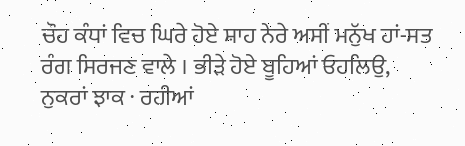ਚੌਹ ਕੰਧਾਂ ਵਿਚ ਘਿਰੇ ਹੋਏ ਸ਼ਾਹ ਨੇਰੇ ਅਸੀਂ ਮਨੁੱਖ ਹਾਂ-ਸਤ ਰੰਗ ਸਿਰਜਣ ਵਾਲੇ । ਭੀੜੇ ਹੋਏ ਬੂਹਿਆਂ ਓਹਲਿਉ, ਨੁਕਰਾਂ ਝਾਕ · ਰਹੀਆਂ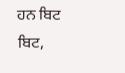ਹਨ ਬਿਟ ਬਿਟ,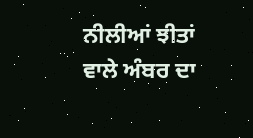ਨੀਲੀਆਂ ਝੀਤਾਂ ਵਾਲੇ ਅੰਬਰ ਦਾ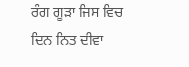ਰੰਗ ਗੂੜਾ ਜਿਸ ਵਿਚ ਦਿਨ ਨਿਤ ਦੀਵਾ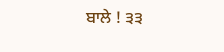ਬਾਲੇ ! ੩੩